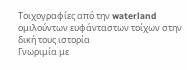Τοιχογραφίες από την waterland
ομιλούντων ευφάνταστων τοίχων στην δική τους ιστορία
Γνωριμία με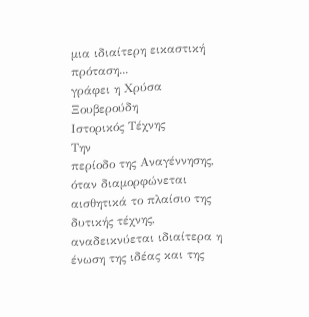μια ιδιαίτερη εικαστική πρόταση...
γράφει η Χρύσα Ξουβερούδη
Ιστορικός Τέχνης
Την
περίοδο της Αναγέννησης, όταν διαμορφώνεται αισθητικά το πλαίσιο της
δυτικής τέχνης, αναδεικνύεται ιδιαίτερα η ένωση της ιδέας και της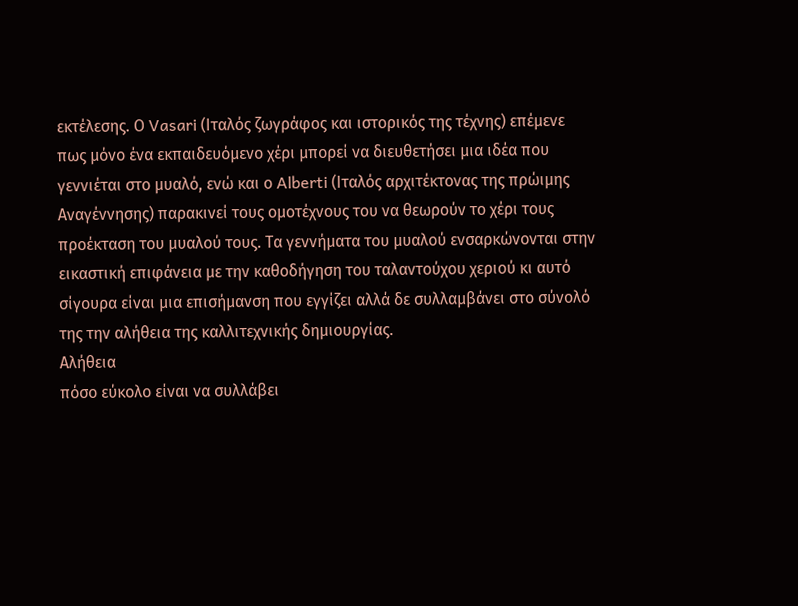εκτέλεσης. Ο Vasari (Ιταλός ζωγράφος και ιστορικός της τέχνης) επέμενε
πως μόνο ένα εκπαιδευόμενο χέρι μπορεί να διευθετήσει μια ιδέα που
γεννιέται στο μυαλό, ενώ και ο Alberti (Ιταλός αρχιτέκτονας της πρώιμης
Αναγέννησης) παρακινεί τους ομοτέχνους του να θεωρούν το χέρι τους
προέκταση του μυαλού τους. Τα γεννήματα του μυαλού ενσαρκώνονται στην
εικαστική επιφάνεια με την καθοδήγηση του ταλαντούχου χεριού κι αυτό
σίγουρα είναι μια επισήμανση που εγγίζει αλλά δε συλλαμβάνει στο σύνολό
της την αλήθεια της καλλιτεχνικής δημιουργίας.
Αλήθεια
πόσο εύκολο είναι να συλλάβει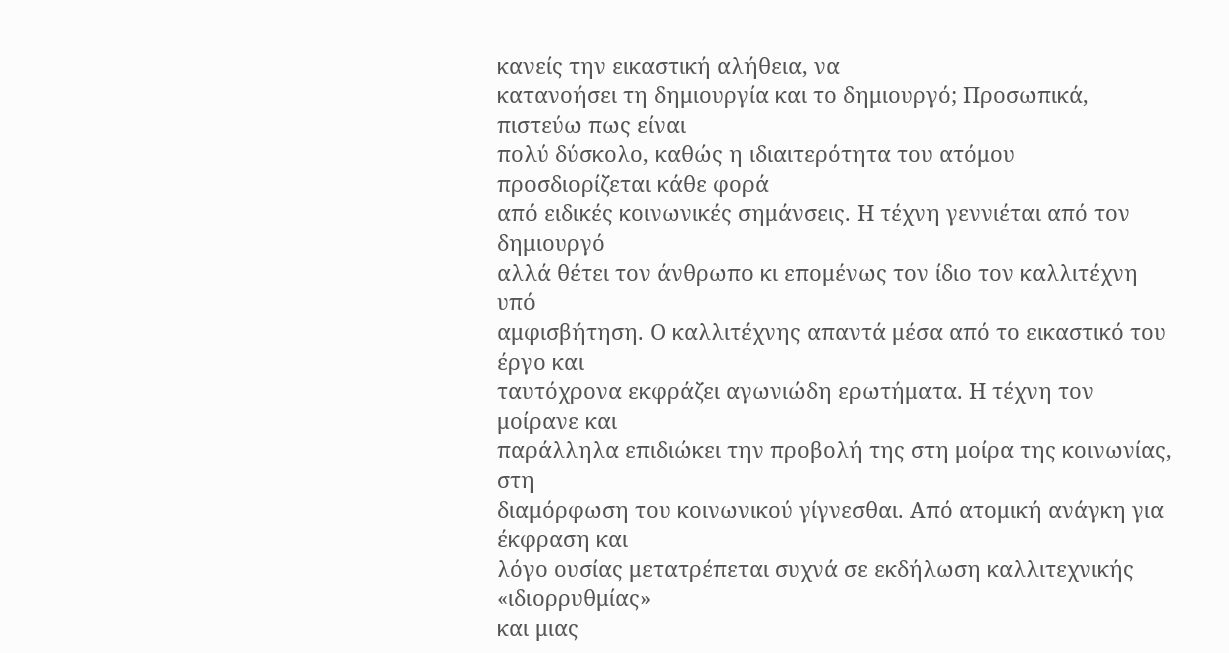κανείς την εικαστική αλήθεια, να
κατανοήσει τη δημιουργία και το δημιουργό; Προσωπικά, πιστεύω πως είναι
πολύ δύσκολο, καθώς η ιδιαιτερότητα του ατόμου προσδιορίζεται κάθε φορά
από ειδικές κοινωνικές σημάνσεις. Η τέχνη γεννιέται από τον δημιουργό
αλλά θέτει τον άνθρωπο κι επομένως τον ίδιο τον καλλιτέχνη υπό
αμφισβήτηση. Ο καλλιτέχνης απαντά μέσα από το εικαστικό του έργο και
ταυτόχρονα εκφράζει αγωνιώδη ερωτήματα. Η τέχνη τον μοίρανε και
παράλληλα επιδιώκει την προβολή της στη μοίρα της κοινωνίας, στη
διαμόρφωση του κοινωνικού γίγνεσθαι. Από ατομική ανάγκη για έκφραση και
λόγο ουσίας μετατρέπεται συχνά σε εκδήλωση καλλιτεχνικής «ιδιορρυθμίας»
και μιας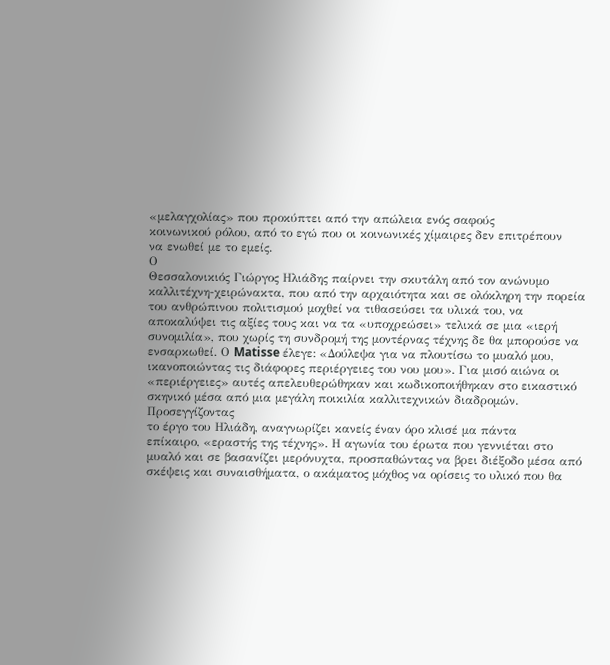«μελαγχολίας» που προκύπτει από την απώλεια ενός σαφούς
κοινωνικού ρόλου, από το εγώ που οι κοινωνικές χίμαιρες δεν επιτρέπουν
να ενωθεί με το εμείς.
Ο
Θεσσαλονικιός Γιώργος Ηλιάδης παίρνει την σκυτάλη από τον ανώνυμο
καλλιτέχνη-χειρώνακτα, που από την αρχαιότητα και σε ολόκληρη την πορεία
του ανθρώπινου πολιτισμού μοχθεί να τιθασεύσει τα υλικά του, να
αποκαλύψει τις αξίες τους και να τα «υποχρεώσει» τελικά σε μια «ιερή
συνομιλία», που χωρίς τη συνδρομή της μοντέρνας τέχνης δε θα μπορούσε να
ενσαρκωθεί. Ο Matisse έλεγε: «Δούλεψα για να πλουτίσω το μυαλό μου,
ικανοποιώντας τις διάφορες περιέργειες του νου μου». Για μισό αιώνα οι
«περιέργειες» αυτές απελευθερώθηκαν και κωδικοποιήθηκαν στο εικαστικό
σκηνικό μέσα από μια μεγάλη ποικιλία καλλιτεχνικών διαδρομών.
Προσεγγίζοντας
το έργο του Ηλιάδη, αναγνωρίζει κανείς έναν όρο κλισέ μα πάντα
επίκαιρο, «εραστής της τέχνης». Η αγωνία του έρωτα που γεννιέται στο
μυαλό και σε βασανίζει μερόνυχτα, προσπαθώντας να βρει διέξοδο μέσα από
σκέψεις και συναισθήματα, ο ακάματος μόχθος να ορίσεις το υλικό που θα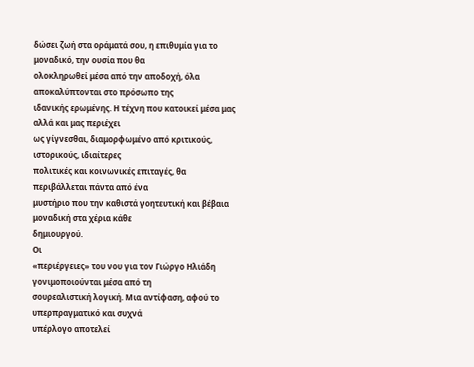δώσει ζωή στα οράματά σου, η επιθυμία για το μοναδικό, την ουσία που θα
ολοκληρωθεί μέσα από την αποδοχή, όλα αποκαλύπτονται στο πρόσωπο της
ιδανικής ερωμένης. Η τέχνη που κατοικεί μέσα μας αλλά και μας περιέχει
ως γίγνεσθαι, διαμορφωμένο από κριτικούς, ιστορικούς, ιδιαίτερες
πολιτικές και κοινωνικές επιταγές, θα περιβάλλεται πάντα από ένα
μυστήριο που την καθιστά γοητευτική και βέβαια μοναδική στα χέρια κάθε
δημιουργού.
Οι
«περιέργειες» του νου για τον Γιώργο Ηλιάδη γονιμοποιούνται μέσα από τη
σουρεαλιστική λογική. Μια αντίφαση, αφού το υπερπραγματικό και συχνά
υπέρλογο αποτελεί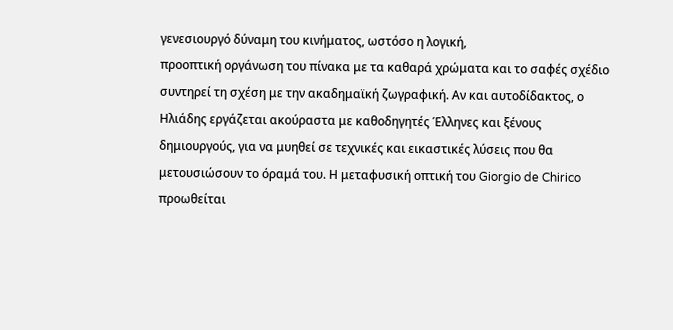γενεσιουργό δύναμη του κινήματος, ωστόσο η λογική,
προοπτική οργάνωση του πίνακα με τα καθαρά χρώματα και το σαφές σχέδιο
συντηρεί τη σχέση με την ακαδημαϊκή ζωγραφική. Αν και αυτοδίδακτος, ο
Ηλιάδης εργάζεται ακούραστα με καθοδηγητές Έλληνες και ξένους
δημιουργούς, για να μυηθεί σε τεχνικές και εικαστικές λύσεις που θα
μετουσιώσουν το όραμά του. Η μεταφυσική οπτική του Giorgio de Chirico
προωθείται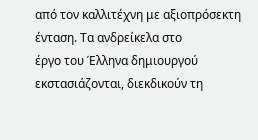από τον καλλιτέχνη με αξιοπρόσεκτη ένταση. Τα ανδρείκελα στο
έργο του Έλληνα δημιουργού εκστασιάζονται, διεκδικούν τη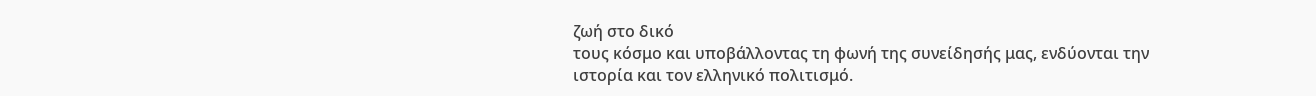ζωή στο δικό
τους κόσμο και υποβάλλοντας τη φωνή της συνείδησής μας, ενδύονται την
ιστορία και τον ελληνικό πολιτισμό.